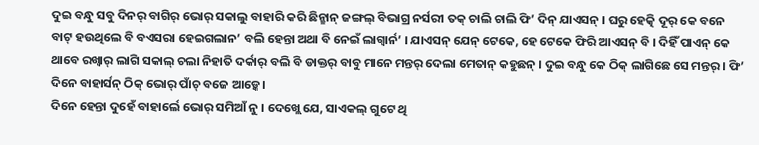ଦୁଇ ବନ୍ଧୁ ସବୁ ଦିନର୍ ବାଗିର୍ ଭୋର୍ ସକାଲୁ ବାହାରି କରି ଛିନ୍ଛାନ୍ ଜଙ୍ଗଲ୍ ବିଭାଗ୍ର ନର୍ସରୀ ତକ୍ ଚାଲି ଚାଲି ଫି’ ଦିନ୍ ଯାଏସନ୍ । ଘରୁ ହେତ୍କି ଦୂର୍ କେ ବନେ ବାଟ୍ ହଉଥିଲେ ବି ବଏସରା ହେଇଗଲାନ’ ବଲି ହେନ୍ତା ଅଥା ବି ନେଇଁ ଲାଗ୍ବାର୍ନ’ । ଯାଏସନ୍ ଯେନ୍ ଟେକେ, ହେ ଟେକେ ଫିରି ଆଏସନ୍ ବି । ଦିହିଁ ପାଏନ୍ କେ ଥାବେ ରଖ୍ବାର୍ ଲାଗି ସକାଲ୍ ଚଲା ନିହାତି ଦର୍କାର୍ ବଲି ବି ଡାକ୍ତର୍ ବାବୁ ମାନେ ମନ୍ତର୍ ଦେଲା ମେତାନ୍ କହୁଛନ୍ । ଦୁଇ ବନ୍ଧୁ କେ ଠିକ୍ ଲାଗିଛେ ସେ ମନ୍ତର୍ । ଫି’ ଦିନେ ବାହାର୍ସନ୍ ଠିକ୍ ଭୋର୍ ପାଁଚ୍ ବଜେ ଆଡ଼୍କେ ।
ଦିନେ ହେନ୍ତା ଦୁହେଁ ବାହାର୍ଲେ ଭୋର୍ ସମିଆଁ ନୁ । ଦେଖ୍ଲେ ଯେ, ସାଏକଲ୍ ଗୁଟେ ଥି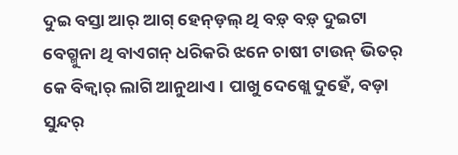ଦୁଇ ବସ୍ତା ଆର୍ ଆଗ୍ ହେନ୍ଡ଼ଲ୍ ଥି ବଡ଼୍ ବଡ଼୍ ଦୁଇଟା ବେଗ୍ମୁନା ଥି ବାଏଗନ୍ ଧରିକରି ଝନେ ଚାଷୀ ଟାଉନ୍ ଭିତର୍ କେ ବିକ୍ବାର୍ ଲାଗି ଆନୁଥାଏ । ପାଖୁ ଦେଖ୍ଲେ ଦୁହେଁ, ବଡ଼ା ସୁନ୍ଦର୍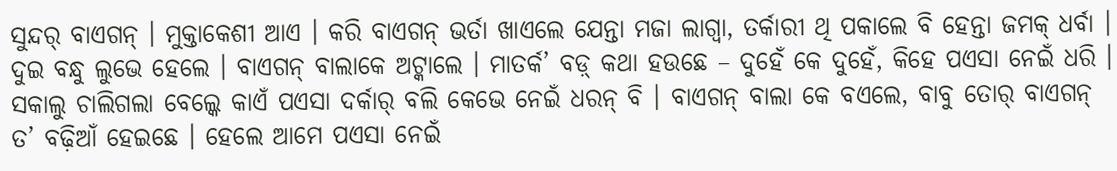ସୁନ୍ଦର୍ ବାଏଗନ୍ । ମୁକ୍ତାକେଶୀ ଆଏ । କରି ବାଏଗନ୍ ଭର୍ତା ଖାଏଲେ ଯେନ୍ତା ମଜା ଲାଗ୍ବା, ତର୍କାରୀ ଥି ପକାଲେ ବି ହେନ୍ତା ଜମକ୍ ଧର୍ବା । ଦୁଇ ବନ୍ଧୁ ଲୁଭେ ହେଲେ । ବାଏଗନ୍ ବାଲାକେ ଅଟ୍କାଲେ । ମାତର୍କ’ ବଡ଼୍ କଥା ହଉଛେ – ଦୁହେଁ କେ ଦୁହେଁ, କିହେ ପଏସା ନେଇଁ ଧରି । ସକାଲୁ ଚାଲିଗଲା ବେଲ୍କେ କାଏଁ ପଏସା ଦର୍କାର୍ ବଲି କେଭେ ନେଇଁ ଧରନ୍ ବି । ବାଏଗନ୍ ବାଲା କେ ବଏଲେ, ବାବୁ ତୋର୍ ବାଏଗନ୍ ତ’ ବଢ଼ିଆଁ ହେଇଛେ । ହେଲେ ଆମେ ପଏସା ନେଇଁ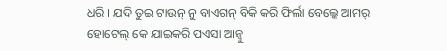ଧରି । ଯଦି ତୁଇ ଟାଉନ୍ ନୁ ବାଏଗନ୍ ବିକି କରି ଫିର୍ଲା ବେଲ୍କେ ଆମର୍ ହୋଟେଲ୍ କେ ଯାଇକରି ପଏସା ଆନ୍ବୁ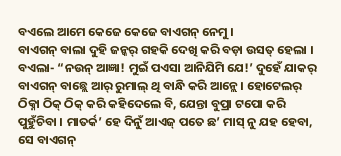ବଏଲେ ଆମେ କେଜେ କେଜେ ବାଏଗନ୍ ନେମୁ ।
ବାଏଗନ୍ ବାଲା ଦୁହି ଜନ୍କର୍ ଗହକି ଦେଖି କରି ବଡ଼ା ଉସତ୍ ହେଲା । ବଏଲା- “ନଉନ୍ ଆଜ୍ଞା! ମୁଇଁ ପଏସା ଆନିଯିମି ଯେ!’ ଦୁହେଁ ଯାକର୍ ବାଏଗନ୍ ବାଛ୍ଲେ ଆର୍ ରୁମାଲ୍ ଥି ବାନ୍ଧି କରି ଆନ୍ଲେ । ହୋଟେଲର୍ ଠିକ୍ନା ଠିକ୍ ଠିକ୍ କରି କହିଦେଲେ ବି, ଯେନ୍ତା ବୁପ୍ରା ଟପୋ କରି ପୁହୁଁଚିବା । ମାତର୍କ’ ହେ ଦିନୁଁ ଆଏଜ୍ ପତେ ଛ’ ମାସ୍ ନୁ ଯହ ହେବା, ସେ ବାଏଗନ୍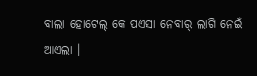ବାଲା ହୋଟେଲ୍ କେ ପଏସା ନେବାର୍ ଲାଗି ନେଇଁ ଆଏଲା ।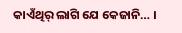କାଏଁଥିର୍ ଲାଗି ଯେ କେଜାନି… ।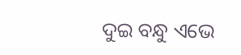ଦୁଇ ବନ୍ଧୁ ଏଭେ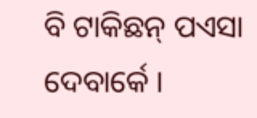ବି ଟାକିଛନ୍ ପଏସା ଦେବାର୍କେ ।